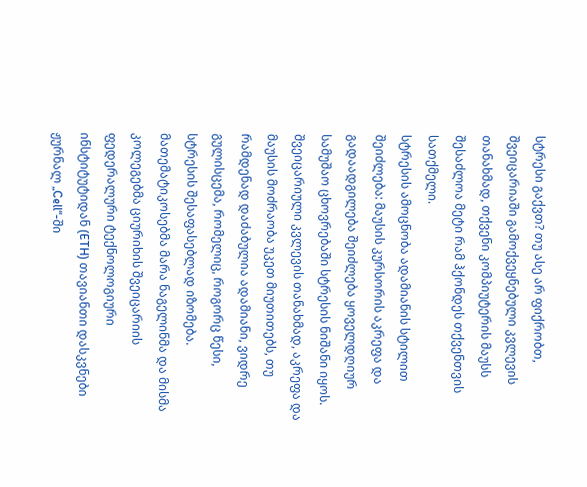სტრესი გაქვთ? თუ ასე არ ფიქრობთ, შვეიცარიაში გამოქვეყნებული კვლევის თანახმად, თქვენი კომპიუტერის მაუსს შესაძლოა მეტი რამ ჰქონდეს თქვენთვის სათქმელი.
სტრესის ამოცნობა ადამიანის სტილით შეიძლება: მაუსის კურსორის აკრეფა და გადაადგილება შეიძლება ყოველდღიურ სამუშაო ცხოვრებაში სტრესის ნიშანი იყოს. შვეიცარიული კვლევის თანახმად, აკრეფა და მაუსის მოძრაობა უკეთ მიუთითებს, თუ რამდენად დაძაბულია ადამიანი, ვიდრე გულისცემა, რომელიც, როგორც წესი, სტრესის შესაფასებლად იზომება. მათემატიკოსებმა მარა ნაგელინმა და მისმა კოლეგებმა ციურიხის შვეიცარიის ფედერალური ტექნოლოგიური ინსტიტუტიდან (ETH) თავიანთი დასკვნები ჟურნალ „Cell“-ში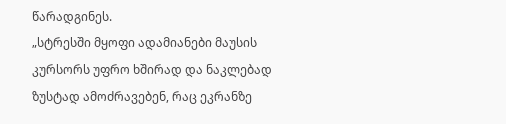წარადგინეს.
„სტრესში მყოფი ადამიანები მაუსის კურსორს უფრო ხშირად და ნაკლებად ზუსტად ამოძრავებენ, რაც ეკრანზე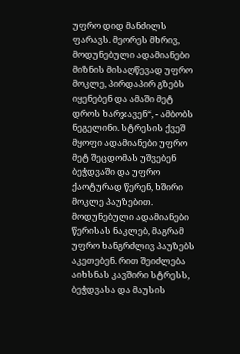უფრო დიდ მანძილს ფარავს. მეორეს მხრივ, მოდუნებული ადამიანები მიზნის მისაღწევად უფრო მოკლე, პირდაპირ გზებს იყენებენ და ამაში მეტ დროს ხარჯავენ“, - ამბობს ნეგელინი. სტრესის ქვეშ მყოფი ადამიანები უფრო მეტ შეცდომას უშვებენ ბეჭდვაში და უფრო ქაოტურად წერენ, ხშირი მოკლე პაუზებით. მოდუნებული ადამიანები წერისას ნაკლებ, მაგრამ უფრო ხანგრძლივ პაუზებს აკეთებენ. რით შეიძლება აიხსნას კავშირი სტრესს, ბეჭდვასა და მაუსის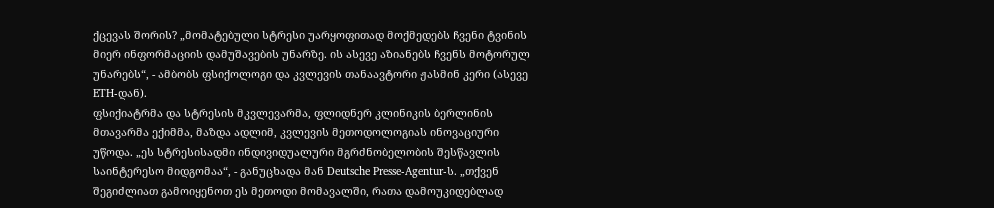ქცევას შორის? „მომატებული სტრესი უარყოფითად მოქმედებს ჩვენი ტვინის მიერ ინფორმაციის დამუშავების უნარზე. ის ასევე აზიანებს ჩვენს მოტორულ უნარებს“, - ამბობს ფსიქოლოგი და კვლევის თანაავტორი ჟასმინ კერი (ასევე ETH-დან).
ფსიქიატრმა და სტრესის მკვლევარმა, ფლიდნერ კლინიკის ბერლინის მთავარმა ექიმმა, მაზდა ადლიმ, კვლევის მეთოდოლოგიას ინოვაციური უწოდა. „ეს სტრესისადმი ინდივიდუალური მგრძნობელობის შესწავლის საინტერესო მიდგომაა“, - განუცხადა მან Deutsche Presse-Agentur-ს. „თქვენ შეგიძლიათ გამოიყენოთ ეს მეთოდი მომავალში, რათა დამოუკიდებლად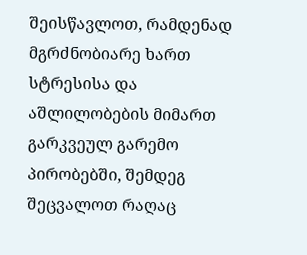შეისწავლოთ, რამდენად მგრძნობიარე ხართ სტრესისა და აშლილობების მიმართ გარკვეულ გარემო პირობებში, შემდეგ შეცვალოთ რაღაც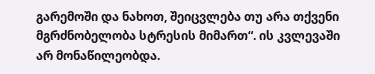გარემოში და ნახოთ, შეიცვლება თუ არა თქვენი მგრძნობელობა სტრესის მიმართ“. ის კვლევაში არ მონაწილეობდა.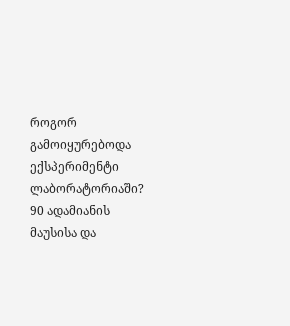როგორ გამოიყურებოდა ექსპერიმენტი ლაბორატორიაში?
90 ადამიანის მაუსისა და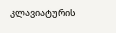კლავიატურის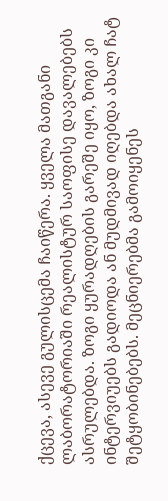ქცევა, ასევე გულისცემა ჩაიწერა. ყველა მათგანი ლაბორატორიაში რეალისტურ საოფისე დავალებებს ასრულებდა. ზოგი ყურადღების გარეშე იყო, ზოგი კი ინტერვიუებს გადიოდა ან მუდმივად იღებდა ახალ ჩატ შეტყობინებებს. მეცნიერებმა გამოიყენეს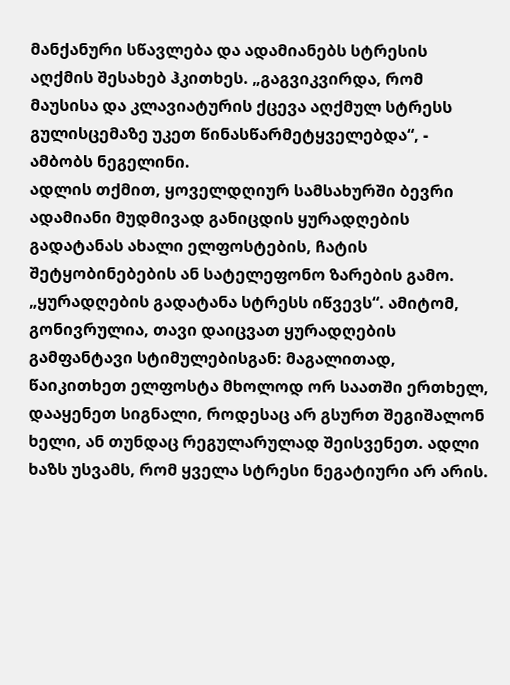მანქანური სწავლება და ადამიანებს სტრესის აღქმის შესახებ ჰკითხეს. „გაგვიკვირდა, რომ მაუსისა და კლავიატურის ქცევა აღქმულ სტრესს გულისცემაზე უკეთ წინასწარმეტყველებდა“, - ამბობს ნეგელინი.
ადლის თქმით, ყოველდღიურ სამსახურში ბევრი ადამიანი მუდმივად განიცდის ყურადღების გადატანას ახალი ელფოსტების, ჩატის შეტყობინებების ან სატელეფონო ზარების გამო. „ყურადღების გადატანა სტრესს იწვევს“. ამიტომ, გონივრულია, თავი დაიცვათ ყურადღების გამფანტავი სტიმულებისგან: მაგალითად, წაიკითხეთ ელფოსტა მხოლოდ ორ საათში ერთხელ, დააყენეთ სიგნალი, როდესაც არ გსურთ შეგიშალონ ხელი, ან თუნდაც რეგულარულად შეისვენეთ. ადლი ხაზს უსვამს, რომ ყველა სტრესი ნეგატიური არ არის.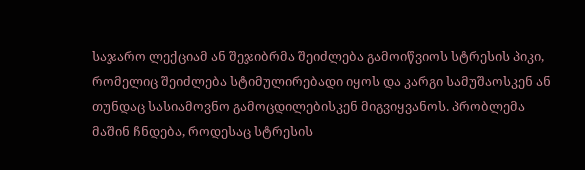საჯარო ლექციამ ან შეჯიბრმა შეიძლება გამოიწვიოს სტრესის პიკი, რომელიც შეიძლება სტიმულირებადი იყოს და კარგი სამუშაოსკენ ან თუნდაც სასიამოვნო გამოცდილებისკენ მიგვიყვანოს. პრობლემა მაშინ ჩნდება, როდესაც სტრესის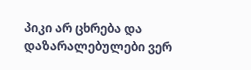პიკი არ ცხრება და დაზარალებულები ვერ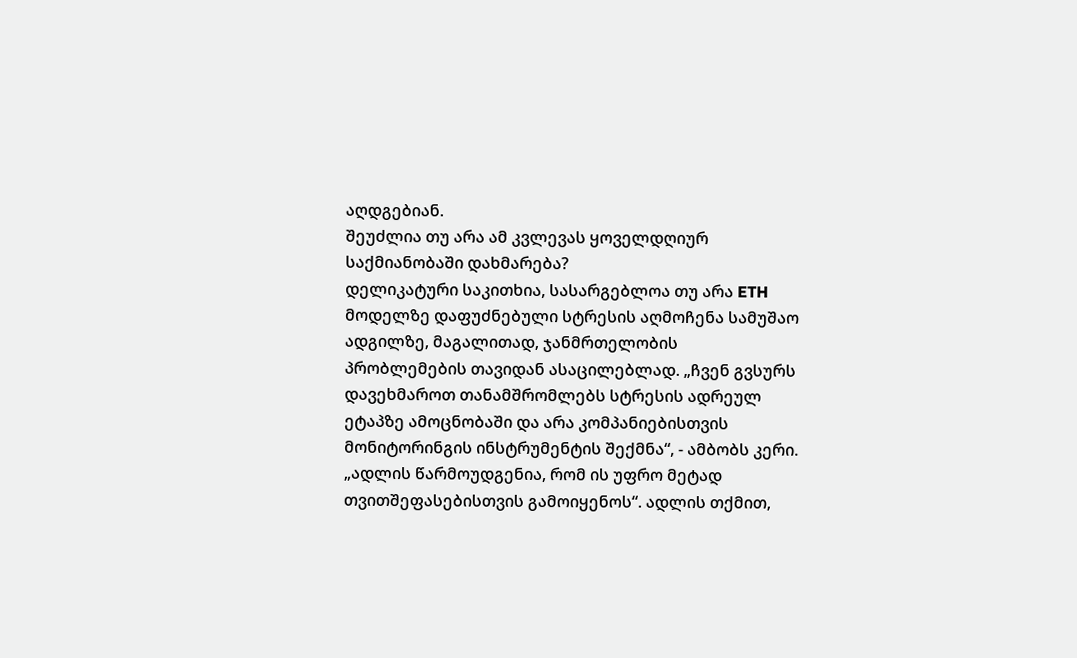აღდგებიან.
შეუძლია თუ არა ამ კვლევას ყოველდღიურ საქმიანობაში დახმარება?
დელიკატური საკითხია, სასარგებლოა თუ არა ETH მოდელზე დაფუძნებული სტრესის აღმოჩენა სამუშაო ადგილზე, მაგალითად, ჯანმრთელობის პრობლემების თავიდან ასაცილებლად. „ჩვენ გვსურს დავეხმაროთ თანამშრომლებს სტრესის ადრეულ ეტაპზე ამოცნობაში და არა კომპანიებისთვის მონიტორინგის ინსტრუმენტის შექმნა“, - ამბობს კერი. „ადლის წარმოუდგენია, რომ ის უფრო მეტად თვითშეფასებისთვის გამოიყენოს“. ადლის თქმით,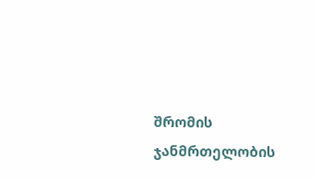შრომის ჯანმრთელობის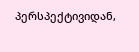პერსპექტივიდან,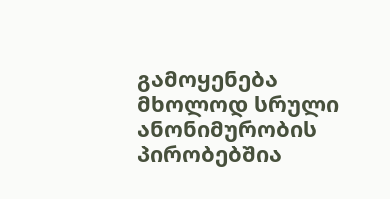გამოყენება მხოლოდ სრული ანონიმურობის პირობებშია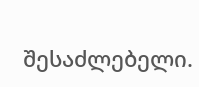შესაძლებელი.